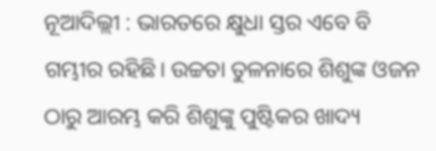ନୂଆଦିଲ୍ଲୀ : ଭାରତରେ କ୍ଷୁଧା ସ୍ତର ଏବେ ବି ଗମ୍ଭୀର ରହିଛି। ଉଚ୍ଚତା ତୁଳନାରେ ଶିଶୁଙ୍କ ଓଜନ ଠାରୁ ଆରମ୍ଭ କରି ଶିଶୁଙ୍କୁ ପୁଷ୍ଟିକର ଖାଦ୍ୟ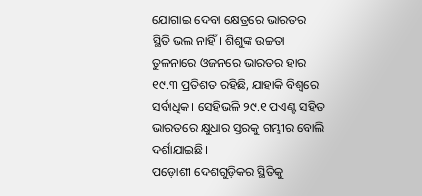ଯୋଗାଇ ଦେବା କ୍ଷେତ୍ରରେ ଭାରତର ସ୍ଥିତି ଭଲ ନାହିଁ। ଶିଶୁଙ୍କ ଉଚ୍ଚତା ତୁଳନାରେ ଓଜନରେ ଭାରତର ହାର ୧୯.୩ ପ୍ରତିଶତ ରହିଛି, ଯାହାକି ବିଶ୍ବରେ ସର୍ବାଧିକ। ସେହିଭଳି ୨୯.୧ ପଏଣ୍ଟ ସହିତ ଭାରତରେ କ୍ଷୁଧାର ସ୍ତରକୁ ଗମ୍ଭୀର ବୋଲି ଦର୍ଶାଯାଇଛି।
ପଡ଼ୋଶୀ ଦେଶଗୁଡ଼ିକର ସ୍ଥିତିକୁ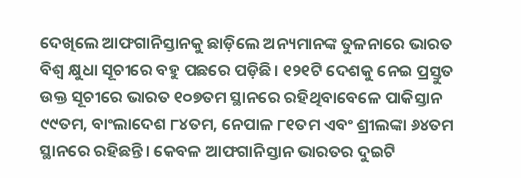ଦେଖିଲେ ଆଫଗାନିସ୍ତାନକୁ ଛାଡ଼ିଲେ ଅନ୍ୟମାନଙ୍କ ତୁଳନାରେ ଭାରତ ବିଶ୍ବ କ୍ଷୁଧା ସୂଚୀରେ ବହୁ ପଛରେ ପଡ଼ିଛି। ୧୨୧ଟି ଦେଶକୁ ନେଇ ପ୍ରସ୍ତୁତ ଉକ୍ତ ସୂଚୀରେ ଭାରତ ୧୦୭ତମ ସ୍ଥାନରେ ରହିଥିବାବେଳେ ପାକିସ୍ତାନ ୯୯ତମ, ବାଂଲାଦେଶ ୮୪ତମ, ନେପାଳ ୮୧ତମ ଏବଂ ଶ୍ରୀଲଙ୍କା ୬୪ତମ ସ୍ଥାନରେ ରହିଛନ୍ତି। କେବଳ ଆଫଗାନିସ୍ତାନ ଭାରତର ଦୁଇଟି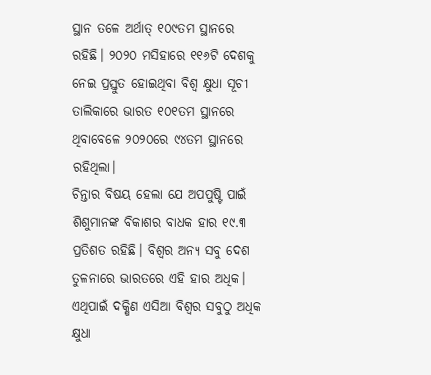ସ୍ଥାନ ତଳେ ଅର୍ଥାତ୍ ୧୦୯ତମ ସ୍ଥାନରେ ରହିଛି। ୨୦୨୦ ମସିହାରେ ୧୧୬ଟି ଦେଶକୁ ନେଇ ପ୍ରସ୍ତୁତ ହୋଇଥିବା ବିଶ୍ବ କ୍ଷୁଧା ସୂଚୀ ତାଲିକାରେ ଭାରତ ୧୦୧ତମ ସ୍ଥାନରେ ଥିବାବେଳେ ୨୦୨୦ରେ ୯୪ତମ ସ୍ଥାନରେ ରହିଥିଲା।
ଚିନ୍ତାର ବିଷୟ ହେଲା ଯେ ଅପପୁଷ୍ଟି ପାଇଁ ଶିଶୁମାନଙ୍କ ବିକାଶର ବାଧକ ହାର ୧୯.୩ ପ୍ରତିଶତ ରହିଛି। ବିଶ୍ବର ଅନ୍ୟ ସବୁ ଦେଶ ତୁଳନାରେ ଭାରତରେ ଏହି ହାର ଅଧିକ। ଏଥିପାଇଁ ଦକ୍ଷିଣ ଏସିଆ ବିଶ୍ବର ସବୁଠୁ ଅଧିକ କ୍ଷୁଧା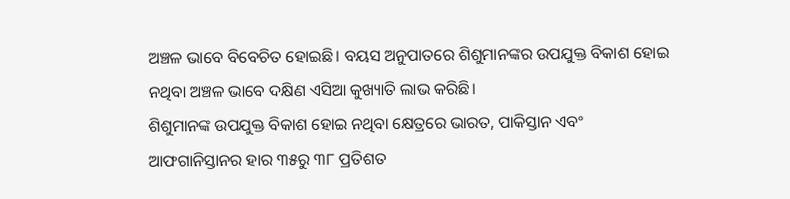ଅଞ୍ଚଳ ଭାବେ ବିବେଚିତ ହୋଇଛି। ବୟସ ଅନୁପାତରେ ଶିଶୁମାନଙ୍କର ଉପଯୁକ୍ତ ବିକାଶ ହୋଇ ନଥିବା ଅଞ୍ଚଳ ଭାବେ ଦକ୍ଷିଣ ଏସିଆ କୁଖ୍ୟାତି ଲାଭ କରିଛି।
ଶିଶୁମାନଙ୍କ ଉପଯୁକ୍ତ ବିକାଶ ହୋଇ ନଥିବା କ୍ଷେତ୍ରରେ ଭାରତ, ପାକିସ୍ତାନ ଏବଂ ଆଫଗାନିସ୍ତାନର ହାର ୩୫ରୁ ୩୮ ପ୍ରତିଶତ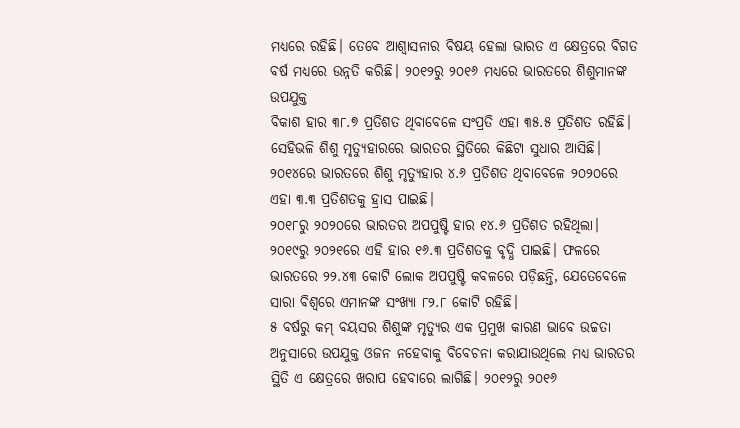ମଧ୍ୟରେ ରହିଛି। ତେବେ ଆଶ୍ବାସନାର ବିଷୟ ହେଲା ଭାରତ ଏ କ୍ଷେତ୍ରରେ ବିଗତ ବର୍ଷ ମଧ୍ୟରେ ଉନ୍ନତି କରିଛି। ୨୦୧୨ରୁ ୨୦୧୬ ମଧ୍ୟରେ ଭାରତରେ ଶିଶୁମାନଙ୍କ ଉପଯୁକ୍ତ
ବିକାଶ ହାର ୩୮.୭ ପ୍ରତିଶତ ଥିବାବେଳେ ସଂପ୍ରତି ଏହା ୩୫.୫ ପ୍ରତିଶତ ରହିଛି। ସେହିଭଳି ଶିଶୁ ମୃତ୍ୟୁହାରରେ ଭାରତର ସ୍ଥିତିରେ କିଛିଟା ସୁଧାର ଆସିଛି। ୨୦୧୪ରେ ଭାରତରେ ଶିଶୁ ମୃତ୍ୟୁହାର ୪.୬ ପ୍ରତିଶତ ଥିବାବେଳେ ୨୦୨୦ରେ ଏହା ୩.୩ ପ୍ରତିଶତକୁ ହ୍ରାସ ପାଇଛି।
୨୦୧୮ରୁ ୨୦୨୦ରେ ଭାରତର ଅପପୁଷ୍ଟି ହାର ୧୪.୬ ପ୍ରତିଶତ ରହିଥିଲା। ୨୦୧୯ରୁ ୨୦୨୧ରେ ଏହି ହାର ୧୬.୩ ପ୍ରତିଶତକୁ ବୃଦ୍ଧି ପାଇଛି। ଫଳରେ ଭାରତରେ ୨୨.୪୩ କୋଟି ଲୋକ ଅପପୁଷ୍ଟି କବଳରେ ପଡ଼ିଛନ୍ତି, ଯେତେବେଳେ ସାରା ବିଶ୍ବରେ ଏମାନଙ୍କ ସଂଖ୍ୟା ୮୨.୮ କୋଟି ରହିଛି।
୫ ବର୍ଷରୁ କମ୍ ବୟସର ଶିଶୁଙ୍କ ମୃତ୍ୟୁର ଏକ ପ୍ରମୁଖ କାରଣ ଭାବେ ଉଚ୍ଚତା ଅନୁସାରେ ଉପଯୁକ୍ତ ଓଜନ ନହେବାକୁ ବିବେଚନା କରାଯାଉଥିଲେ ମଧ୍ୟ ଭାରତର ସ୍ଥିତି ଏ କ୍ଷେତ୍ରରେ ଖରାପ ହେବାରେ ଲାଗିଛି। ୨୦୧୨ରୁ ୨୦୧୬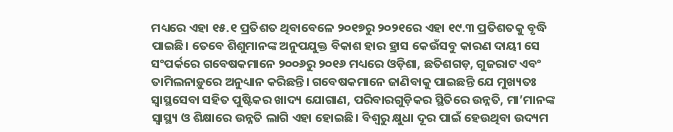ମଧ୍ୟରେ ଏହା ୧୫.୧ ପ୍ରତିଶତ ଥିବାବେଳେ ୨୦୧୭ରୁ ୨୦୨୧ରେ ଏହା ୧୯.୩ ପ୍ରତିଶତକୁ ବୃଦ୍ଧି ପାଇଛି। ତେବେ ଶିଶୁମାନଙ୍କ ଅନୁପଯୁକ୍ତ ବିକାଶ ହାର ହ୍ରାସ କେଉଁସବୁ କାରଣ ଦାୟୀ ସେ ସଂପର୍କରେ ଗବେଷକମାନେ ୨୦୦୬ରୁ ୨୦୧୬ ମଧ୍ୟରେ ଓଡ଼ିଶା, ଛତିଶଗଡ଼, ଗୁଜରାଟ ଏବଂ ତାମିଲନାଡ଼ୁରେ ଅନୁଧ୍ୟାନ କରିଛନ୍ତି। ଗବେଷକମାନେ ଜାଣିବାକୁ ପାଇଛନ୍ତି ଯେ ମୁଖ୍ୟତଃ ସ୍ବାସ୍ଥସେବା ସହିତ ପୁଷ୍ଟିକର ଖାଦ୍ୟ ଯୋଗାଣ, ପରିବାରଗୁଡ଼ିକର ସ୍ଥିତିରେ ଉନ୍ନତି, ମା’ମାନଙ୍କ ସ୍ବାସ୍ଥ୍ୟ ଓ ଶିକ୍ଷାରେ ଉନ୍ନତି ଲାଗି ଏହା ହୋଇଛି। ବିଶ୍ବରୁ କ୍ଷୁଧା ଦୂର ପାଇଁ ହେଉଥିବା ଉଦ୍ୟମ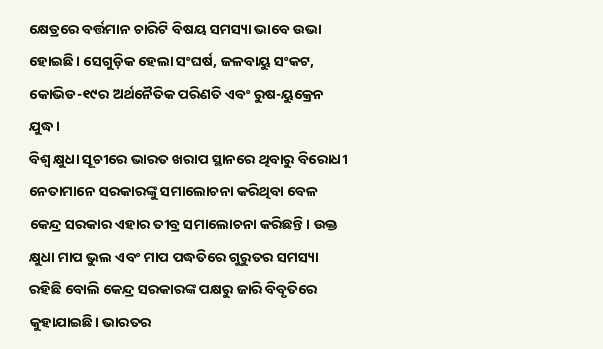କ୍ଷେତ୍ରରେ ବର୍ତ୍ତମାନ ଚାରିଟି ବିଷୟ ସମସ୍ୟା ଭାବେ ଉଭା ହୋଇଛି। ସେଗୁଡ଼ିକ ହେଲା ସଂଘର୍ଷ, ଜଳବାୟୁ ସଂକଟ, କୋଭିଡ-୧୯ର ଅର୍ଥନୈତିକ ପରିଣତି ଏବଂ ରୁଷ-ୟୁକ୍ରେନ ଯୁଦ୍ଧ।
ବିଶ୍ବ କ୍ଷୁଧା ସୂଚୀରେ ଭାରତ ଖରାପ ସ୍ଥାନରେ ଥିବାରୁ ବିରୋଧୀ ନେତାମାନେ ସରକାରଙ୍କୁ ସମାଲୋଚନା କରିଥିବା ବେଳ କେନ୍ଦ୍ର ସରକାର ଏହାର ତୀବ୍ର ସମାଲୋଚନା କରିଛନ୍ତି। ଉକ୍ତ କ୍ଷୁଧା ମାପ ଭୁଲ ଏବଂ ମାପ ପଦ୍ଧତିରେ ଗୁରୁତର ସମସ୍ୟା ରହିଛି ବୋଲି କେନ୍ଦ୍ର ସରକାରଙ୍କ ପକ୍ଷରୁ ଜାରି ବିବୃତିରେ କୁହାଯାଇଛି। ଭାରତର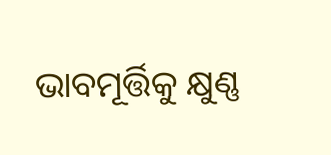ଭାବମୂର୍ତ୍ତିକୁ କ୍ଷୁଣ୍ଣ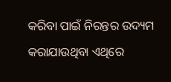କରିବା ପାଇଁ ନିରନ୍ତର ଉଦ୍ୟମ କରାଯାଉଥିବା ଏଥିରେ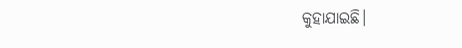କୁହାଯାଇଛି।